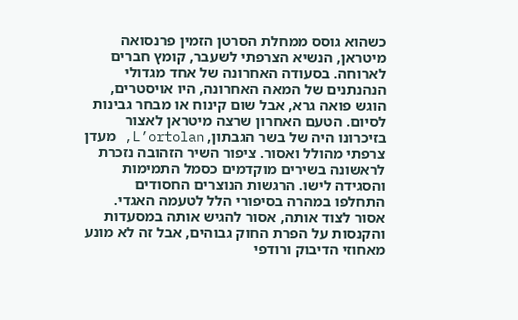כשהוא גוסס ממחלת הסרטן הזמין פרנסואה מיטראן, הנשיא הצרפתי לשעבר, קומץ חברים לארוחה. בסעודה האחרונה של אחד מגדולי הנהנתנים של המאה האחרונה, היו אויסטרים, הוגש פואה גרא, אבל שום קינוח או מבחר גבינות לסיום. הטעם האחרון שרצה מיטראן לאצור בזיכרונו היה של בשר הגבתון, L’ortolan, מעדן צרפתי מהולל ואסור. ציפור השיר הזהובה נזכרת לראשונה בשירים מוקדמים כסמל התמימות והסגידה לישו. הרגשות הנוצרים החסודים התחלפו במהרה בסיפורי הלל לטעמה האגדי. אסור לצוד אותה, אסור להגיש אותה במסעדות והקנסות על הפרת החוק גבוהים, אבל זה לא מונע מאחוזי הדיבוק ורודפי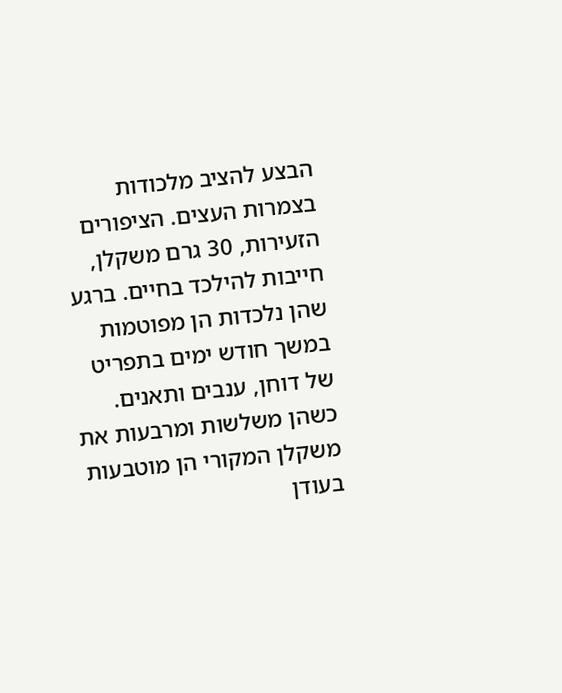הבצע להציב מלכודות בצמרות העצים. הציפורים הזעירות, 30 גרם משקלן, חייבות להילכד בחיים. ברגע שהן נלכדות הן מפוטמות במשך חודש ימים בתפריט של דוחן, ענבים ותאנים. כשהן משלשות ומרבעות את משקלן המקורי הן מוטבעות בעודן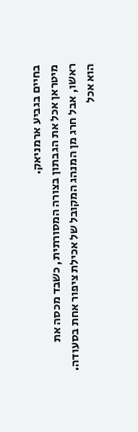בחיים בגביע ארמניאק.
מיטראן אכל את הגבתון בצורה המסורתית, כשבד מכסה את ראשו, אבל חרג מן המנהג המקובל של אכילת ציפור אחת בסעודה. הוא אכל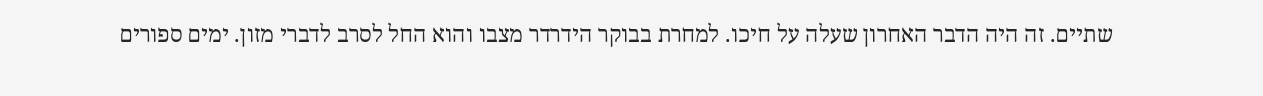שתיים. זה היה הדבר האחרון שעלה על חיכו. למחרת בבוקר הידרדר מצבו והוא החל לסרב לדברי מזון. ימים ספורים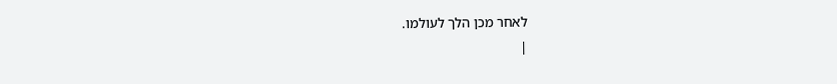לאחר מכן הלך לעולמו.
|